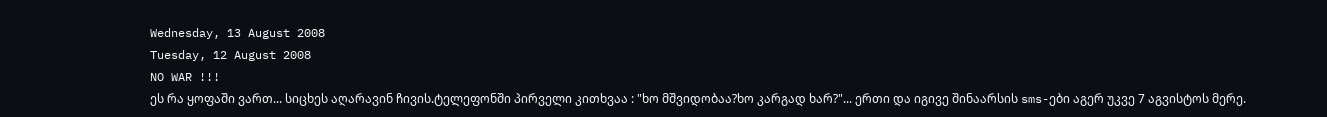Wednesday, 13 August 2008
Tuesday, 12 August 2008
NO WAR !!!
ეს რა ყოფაში ვართ... სიცხეს აღარავინ ჩივის.ტელეფონში პირველი კითხვაა : "ხო მშვიდობაა?ხო კარგად ხარ?"... ერთი და იგივე შინაარსის sms-ები აგერ უკვე 7 აგვისტოს მერე.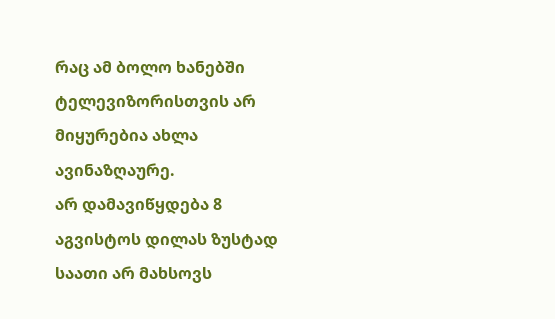რაც ამ ბოლო ხანებში ტელევიზორისთვის არ მიყურებია ახლა ავინაზღაურე.
არ დამავიწყდება 8 აგვისტოს დილას ზუსტად საათი არ მახსოვს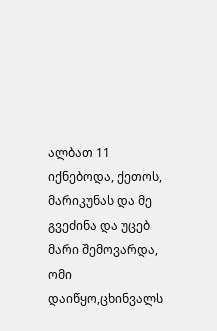ალბათ 11 იქნებოდა, ქეთოს, მარიკუნას და მე გვეძინა და უცებ მარი შემოვარდა, ომი დაიწყო,ცხინვალს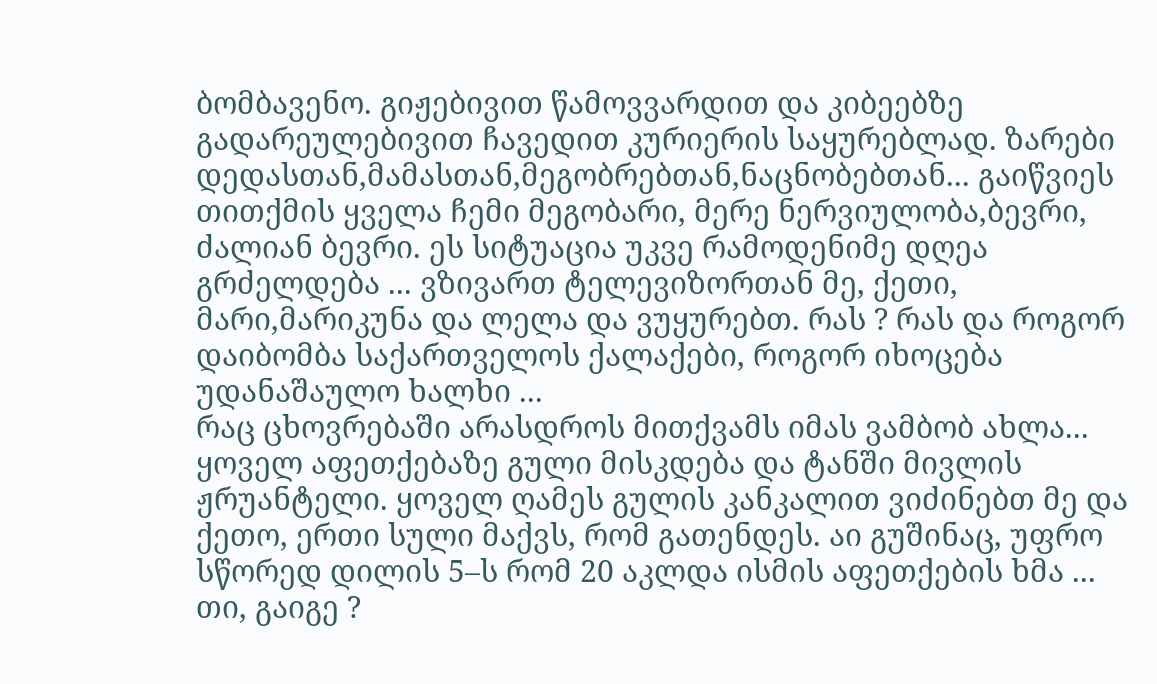ბომბავენო. გიჟებივით წამოვვარდით და კიბეებზე გადარეულებივით ჩავედით კურიერის საყურებლად. ზარები დედასთან,მამასთან,მეგობრებთან,ნაცნობებთან... გაიწვიეს თითქმის ყველა ჩემი მეგობარი, მერე ნერვიულობა,ბევრი, ძალიან ბევრი. ეს სიტუაცია უკვე რამოდენიმე დღეა გრძელდება ... ვზივართ ტელევიზორთან მე, ქეთი, მარი,მარიკუნა და ლელა და ვუყურებთ. რას ? რას და როგორ დაიბომბა საქართველოს ქალაქები, როგორ იხოცება უდანაშაულო ხალხი ...
რაც ცხოვრებაში არასდროს მითქვამს იმას ვამბობ ახლა... ყოველ აფეთქებაზე გული მისკდება და ტანში მივლის ჟრუანტელი. ყოველ ღამეს გულის კანკალით ვიძინებთ მე და ქეთო, ერთი სული მაქვს, რომ გათენდეს. აი გუშინაც, უფრო სწორედ დილის 5–ს რომ 20 აკლდა ისმის აფეთქების ხმა ...
თი, გაიგე ?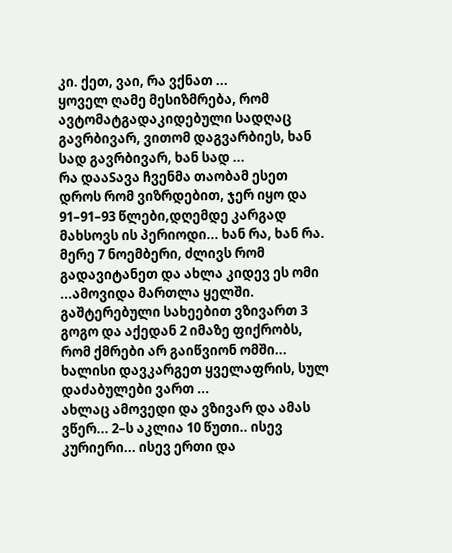კი. ქეთ, ვაი, რა ვქნათ ...
ყოველ ღამე მესიზმრება, რომ ავტომატგადაკიდებული სადღაც გავრბივარ, ვითომ დაგვარბიეს, ხან სად გავრბივარ, ხან სად ...
რა დააSავა ჩვენმა თაობამ ესეთ დროს რომ ვიზრდებით, ჯერ იყო და 91–91–93 წლები,დღემდე კარგად მახსოვს ის პერიოდი... ხან რა, ხან რა. მერე 7 ნოემბერი, ძლივს რომ გადავიტანეთ და ახლა კიდევ ეს ომი ...ამოვიდა მართლა ყელში. გაშტერებული სახეებით ვზივართ 3 გოგო და აქედან 2 იმაზე ფიქრობს, რომ ქმრები არ გაიწვიონ ომში... ხალისი დავკარგეთ ყველაფრის, სულ დაძაბულები ვართ ...
ახლაც ამოვედი და ვზივარ და ამას ვწერ... 2–ს აკლია 10 წუთი.. ისევ კურიერი... ისევ ერთი და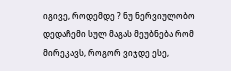იგივე, როდემდე ? ნუ ნერვიულობო დედაჩემი სულ მაგას მეუბნება რომ მირეკავს, როგორ ვიჯდე ესე,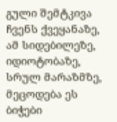გული შემტკივა ჩვენს ქვეყანაზე, ამ სიდებილეზე, იდიოტობაზე, სრულ მარაზმზე, მეცოდება ეს ბიჭები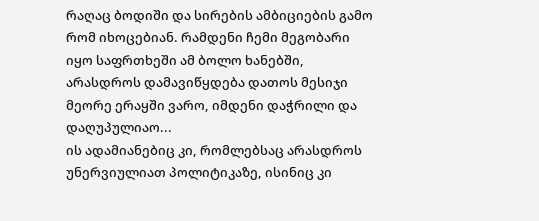რაღაც ბოდიში და სირების ამბიციების გამო რომ იხოცებიან. რამდენი ჩემი მეგობარი იყო საფრთხეში ამ ბოლო ხანებში, არასდროს დამავიწყდება დათოს მესიჯი მეორე ერაყში ვარო, იმდენი დაჭრილი და დაღუპულიაო...
ის ადამიანებიც კი, რომლებსაც არასდროს უნერვიულიათ პოლიტიკაზე, ისინიც კი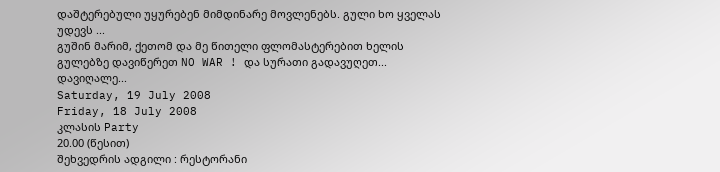დაშტერებული უყურებენ მიმდინარე მოვლენებს. გული ხო ყველას უდევს ...
გუშინ მარიმ, ქეთომ და მე წითელი ფლომასტერებით ხელის გულებზე დავიწერეთ NO WAR ! და სურათი გადავუღეთ...
დავიღალე...
Saturday, 19 July 2008
Friday, 18 July 2008
კლასის Party
20.00 (წესით)
შეხვედრის ადგილი : რესტორანი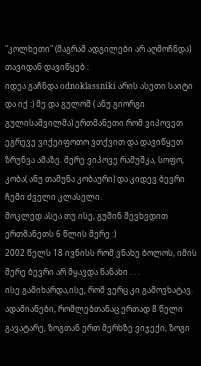"კოლხეთი" (მაგრამ ადგილები არ აღმოჩნდა)
თავიდან დავიწყებ :
იდეა გაჩნდა odnoklassniki არის ასეთი საიტი და იქ :) მე და გულომ ( ანუ გიორგი გულისაშვილმა) ერთმანეთი რომ ვიპოვეთ ეგრევე ვიქეიფოთო ვთქვით და დავიწყეთ ზრუნვა ამაზე. მერე ვიპოვე რამუშკა, სოფო, კობა( ანუ თამუნა კობაური) და კიდევ ბევრი ჩემი ძველი კლასელი.
მოკლედ ასეა თუ ისე, გუშინ შევხვდით ერთმანეთს 6 წლის მერე :)
2002 წელს 18 ივნისს რომ ვნახე ბოლოს, იმის მერე ბევრი არ მყავდა ნანახი . . .
ისე გამიხარდა,ისე, რომ ვერც კი გამოვხატავ. ადამიანები, რომლებთანაც ერთად 8 წელი გავატარე, ზოგთან ერთ მერხზე ვიჯექი, ზოგი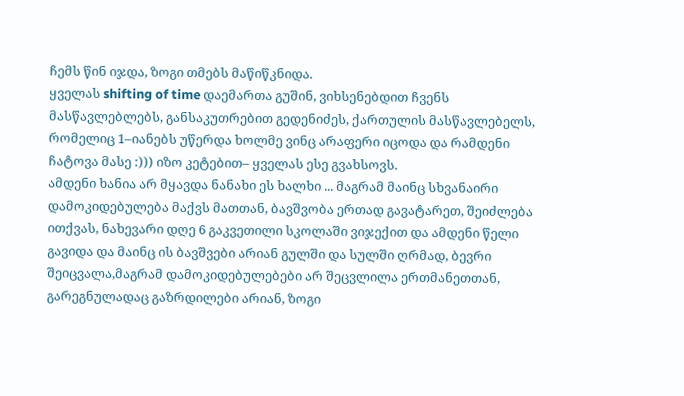ჩემს წინ იჯდა, ზოგი თმებს მაწიწკნიდა.
ყველას shifting of time დაემართა გუშინ, ვიხსენებდით ჩვენს მასწავლებლებს, განსაკუთრებით გედენიძეს, ქართულის მასწავლებელს, რომელიც 1–იანებს უწერდა ხოლმე ვინც არაფერი იცოდა და რამდენი ჩატოვა მასე :))) იზო კეტებით– ყველას ესე გვახსოვს.
ამდენი ხანია არ მყავდა ნანახი ეს ხალხი ... მაგრამ მაინც სხვანაირი დამოკიდებულება მაქვს მათთან, ბავშვობა ერთად გავატარეთ, შეიძლება ითქვას, ნახევარი დღე 6 გაკვეთილი სკოლაში ვიჯექით და ამდენი წელი გავიდა და მაინც ის ბავშვები არიან გულში და სულში ღრმად, ბევრი შეიცვალა,მაგრამ დამოკიდებულებები არ შეცვლილა ერთმანეთთან, გარეგნულადაც გაზრდილები არიან, ზოგი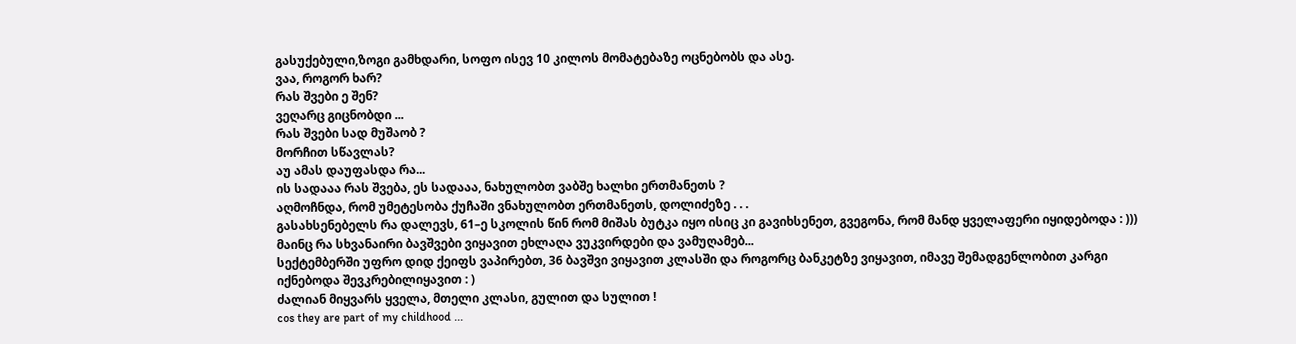გასუქებული,ზოგი გამხდარი, სოფო ისევ 10 კილოს მომატებაზე ოცნებობს და ასე.
ვაა, როგორ ხარ?
რას შვები ე შენ?
ვეღარც გიცნობდი ...
რას შვები სად მუშაობ ?
მორჩით სწავლას?
აუ ამას დაუფასდა რა...
ის სადააა რას შვება, ეს სადააა, ნახულობთ ვაბშე ხალხი ერთმანეთს ?
აღმოჩნდა, რომ უმეტესობა ქუჩაში ვნახულობთ ერთმანეთს, დოლიძეზე . . .
გასახსენებელს რა დალევს, 61–ე სკოლის წინ რომ მიშას ბუტკა იყო ისიც კი გავიხსენეთ, გვეგონა, რომ მანდ ყველაფერი იყიდებოდა : ))) მაინც რა სხვანაირი ბავშვები ვიყავით ეხლაღა ვუკვირდები და ვამუღამებ...
სექტემბერში უფრო დიდ ქეიფს ვაპირებთ, 36 ბავშვი ვიყავით კლასში და როგორც ბანკეტზე ვიყავით, იმავე შემადგენლობით კარგი იქნებოდა შევკრებილიყავით : )
ძალიან მიყვარს ყველა, მთელი კლასი, გულით და სულით !
cos they are part of my childhood ...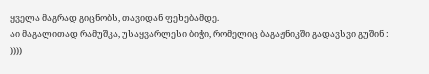ყველა მაგრად გიცნობს, თავიდან ფეხებამდე.
აი მაგალითად რამუშკა, უსაყვარლესი ბიჭი, რომელიც ბაგაჟნიკში გადავსვი გუშინ : ))))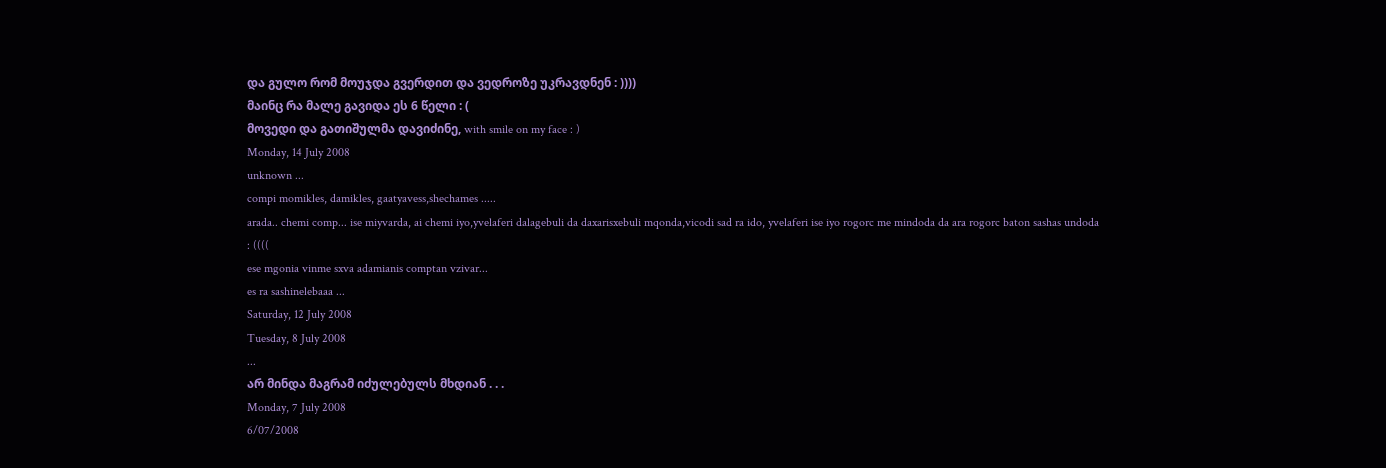და გულო რომ მოუჯდა გვერდით და ვედროზე უკრავდნენ : ))))
მაინც რა მალე გავიდა ეს 6 წელი : (
მოვედი და გათიშულმა დავიძინე, with smile on my face : )
Monday, 14 July 2008
unknown ...
compi momikles, damikles, gaatyavess,shechames .....
arada.. chemi comp... ise miyvarda, ai chemi iyo,yvelaferi dalagebuli da daxarisxebuli mqonda,vicodi sad ra ido, yvelaferi ise iyo rogorc me mindoda da ara rogorc baton sashas undoda : ((((
ese mgonia vinme sxva adamianis comptan vzivar...
es ra sashinelebaaa ...
Saturday, 12 July 2008
Tuesday, 8 July 2008
...
არ მინდა მაგრამ იძულებულს მხდიან . . .
Monday, 7 July 2008
6/07/2008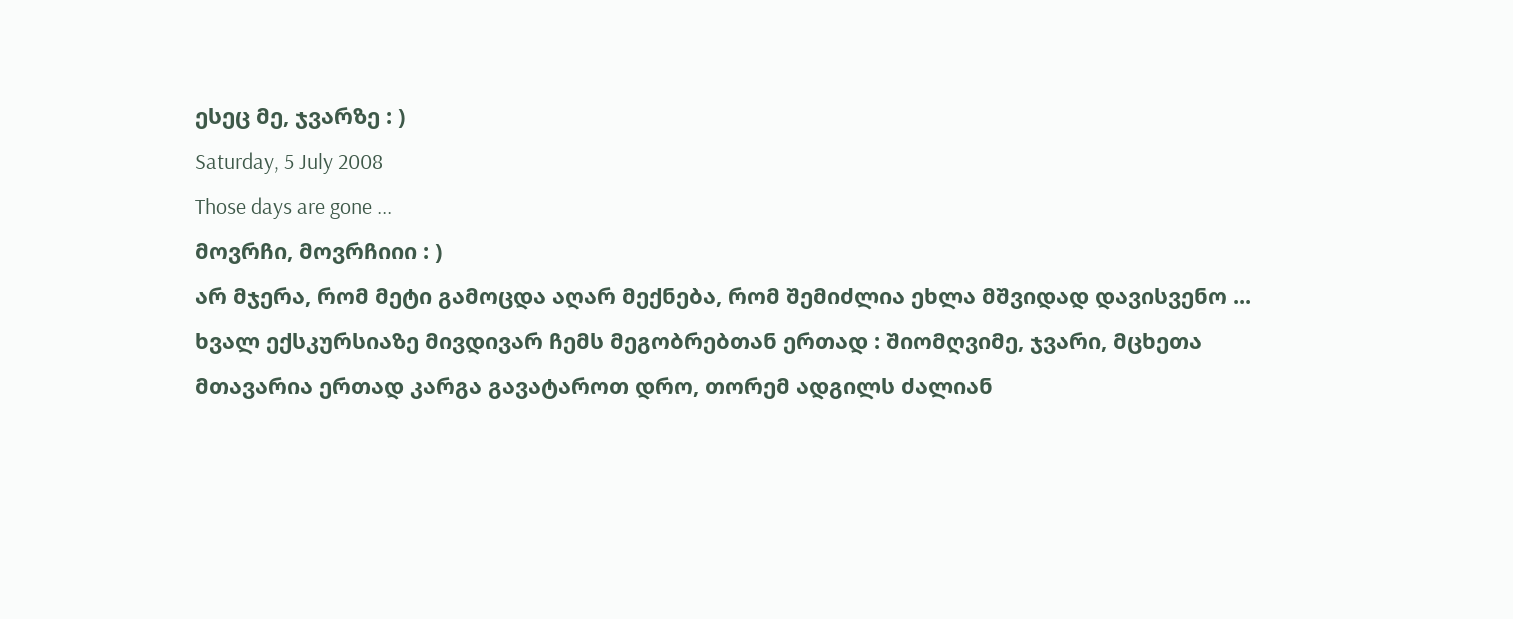ესეც მე, ჯვარზე : )
Saturday, 5 July 2008
Those days are gone ...
მოვრჩი, მოვრჩიიი : )
არ მჯერა, რომ მეტი გამოცდა აღარ მექნება, რომ შემიძლია ეხლა მშვიდად დავისვენო ...
ხვალ ექსკურსიაზე მივდივარ ჩემს მეგობრებთან ერთად : შიომღვიმე, ჯვარი, მცხეთა
მთავარია ერთად კარგა გავატაროთ დრო, თორემ ადგილს ძალიან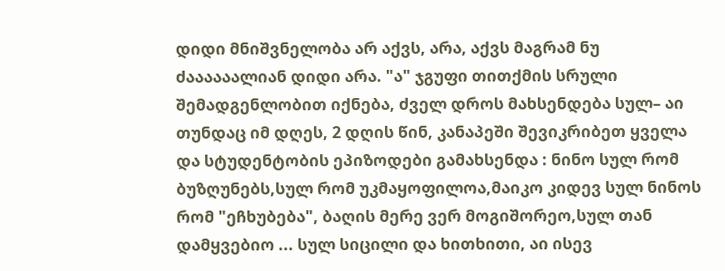დიდი მნიშვნელობა არ აქვს, არა, აქვს მაგრამ ნუ ძაააააალიან დიდი არა. "ა" ჯგუფი თითქმის სრული შემადგენლობით იქნება, ძველ დროს მახსენდება სულ– აი თუნდაც იმ დღეს, 2 დღის წინ, კანაპეში შევიკრიბეთ ყველა და სტუდენტობის ეპიზოდები გამახსენდა : ნინო სულ რომ ბუზღუნებს,სულ რომ უკმაყოფილოა,მაიკო კიდევ სულ ნინოს რომ "ეჩხუბება", ბაღის მერე ვერ მოგიშორეო,სულ თან დამყვებიო ... სულ სიცილი და ხითხითი, აი ისევ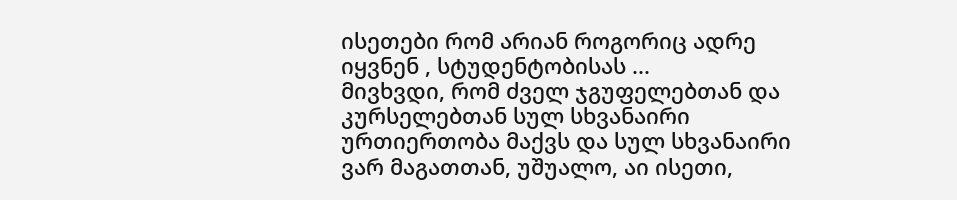ისეთები რომ არიან როგორიც ადრე იყვნენ , სტუდენტობისას ...
მივხვდი, რომ ძველ ჯგუფელებთან და კურსელებთან სულ სხვანაირი ურთიერთობა მაქვს და სულ სხვანაირი ვარ მაგათთან, უშუალო, აი ისეთი,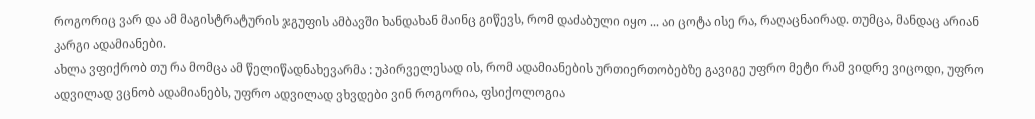როგორიც ვარ და ამ მაგისტრატურის ჯგუფის ამბავში ხანდახან მაინც გიწევს, რომ დაძაბული იყო ... აი ცოტა ისე რა, რაღაცნაირად. თუმცა, მანდაც არიან კარგი ადამიანები.
ახლა ვფიქრობ თუ რა მომცა ამ წელიწადნახევარმა : უპირველესად ის, რომ ადამიანების ურთიერთობებზე გავიგე უფრო მეტი რამ ვიდრე ვიცოდი, უფრო ადვილად ვცნობ ადამიანებს, უფრო ადვილად ვხვდები ვინ როგორია, ფსიქოლოგია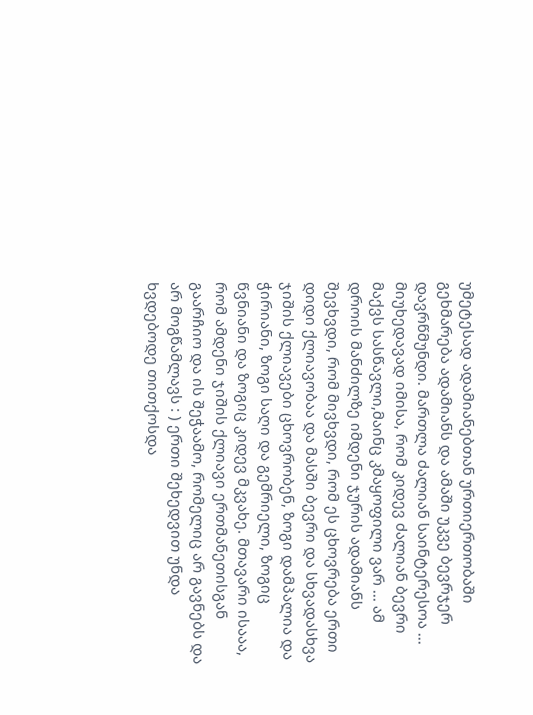უმეტესად ადამიანებთან ურთიერთობაში გეხმარება ადამიანს და ამაში უკვე ბევრჯერ დავრწმუნდი. მართლა ძალიან საინტერესოა ... მიუხედავად იმისა, რომ კიდევ ძალიან ბევრი მაქვს სასწავლი,მაინც კმაყოფილი ვარ ... ამ დროის მანძილზე იმდენი ჯურის ადამიანს შევხვდი, რომ მივხვდი, რომ ეს ცხოვრება ერთი დიდი ქლიავობაა და მასში ბევრი და სხვადასხვა ჯიშის ქლიავები ცხოვრობენ, ზოგი დამპალია და ჭირიანი, ზოგი საღი და გემრიელი, ზოგიც წვნიანი და ზოგიც კიდევ მკვახე. მთავარი ისააა, რომ ამდენი ჯიშის ქლიავი ერთმანეთისგან გაარჩიო და ის შეჭაამო, რომელიც არ გავნებს და არ მოგწამლავს : ) ერთი შეხედვით უნდა ხვდებოდე თითქოსდა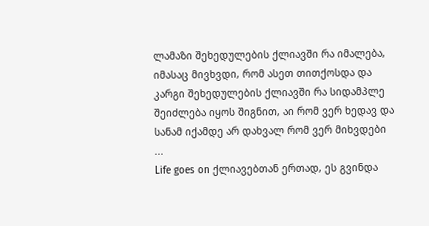ლამაზი შეხედულების ქლიავში რა იმალება, იმასაც მივხვდი, რომ ასეთ თითქოსდა და კარგი შეხედულების ქლიავში რა სიდამპლე შეიძლება იყოს შიგნით, აი რომ ვერ ხედავ და სანამ იქამდე არ დახვალ რომ ვერ მიხვდები ...
Life goes on ქლიავებთან ერთად, ეს გვინდა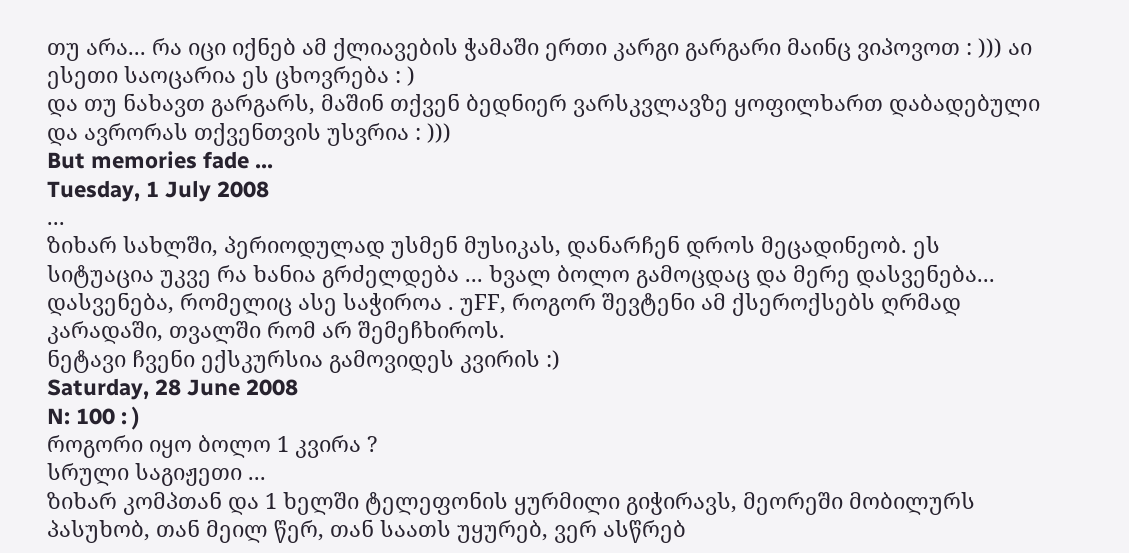თუ არა... რა იცი იქნებ ამ ქლიავების ჭამაში ერთი კარგი გარგარი მაინც ვიპოვოთ : ))) აი ესეთი საოცარია ეს ცხოვრება : )
და თუ ნახავთ გარგარს, მაშინ თქვენ ბედნიერ ვარსკვლავზე ყოფილხართ დაბადებული და ავრორას თქვენთვის უსვრია : )))
But memories fade ...
Tuesday, 1 July 2008
...
ზიხარ სახლში, პერიოდულად უსმენ მუსიკას, დანარჩენ დროს მეცადინეობ. ეს სიტუაცია უკვე რა ხანია გრძელდება ... ხვალ ბოლო გამოცდაც და მერე დასვენება... დასვენება, რომელიც ასე საჭიროა . უFF, როგორ შევტენი ამ ქსეროქსებს ღრმად კარადაში, თვალში რომ არ შემეჩხიროს.
ნეტავი ჩვენი ექსკურსია გამოვიდეს კვირის :)
Saturday, 28 June 2008
N: 100 : )
როგორი იყო ბოლო 1 კვირა ?
სრული საგიჟეთი ...
ზიხარ კომპთან და 1 ხელში ტელეფონის ყურმილი გიჭირავს, მეორეში მობილურს პასუხობ, თან მეილ წერ, თან საათს უყურებ, ვერ ასწრებ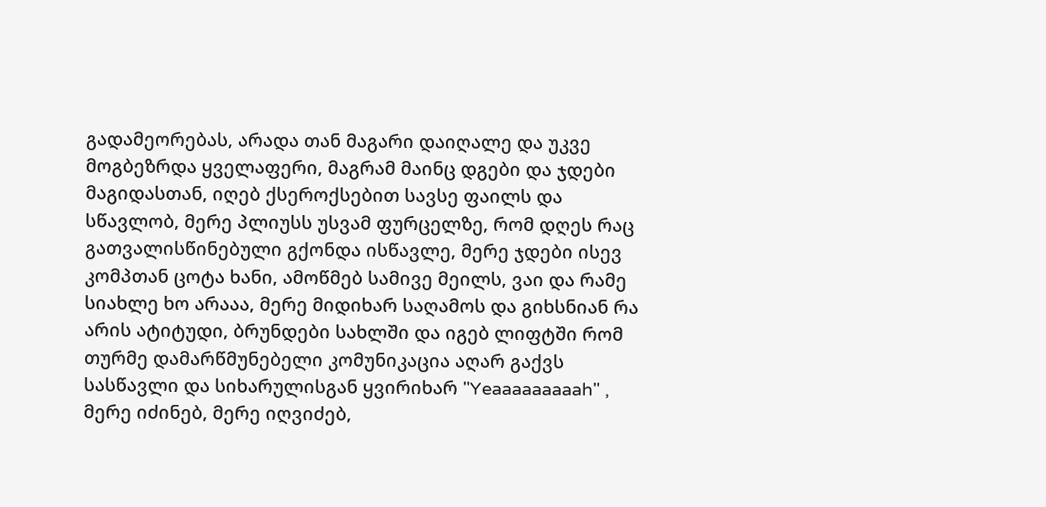გადამეორებას, არადა თან მაგარი დაიღალე და უკვე მოგბეზრდა ყველაფერი, მაგრამ მაინც დგები და ჯდები მაგიდასთან, იღებ ქსეროქსებით სავსე ფაილს და სწავლობ, მერე პლიუსს უსვამ ფურცელზე, რომ დღეს რაც გათვალისწინებული გქონდა ისწავლე, მერე ჯდები ისევ კომპთან ცოტა ხანი, ამოწმებ სამივე მეილს, ვაი და რამე სიახლე ხო არააა, მერე მიდიხარ საღამოს და გიხსნიან რა არის ატიტუდი, ბრუნდები სახლში და იგებ ლიფტში რომ თურმე დამარწმუნებელი კომუნიკაცია აღარ გაქვს სასწავლი და სიხარულისგან ყვირიხარ "Yeaaaaaaaaah" , მერე იძინებ, მერე იღვიძებ,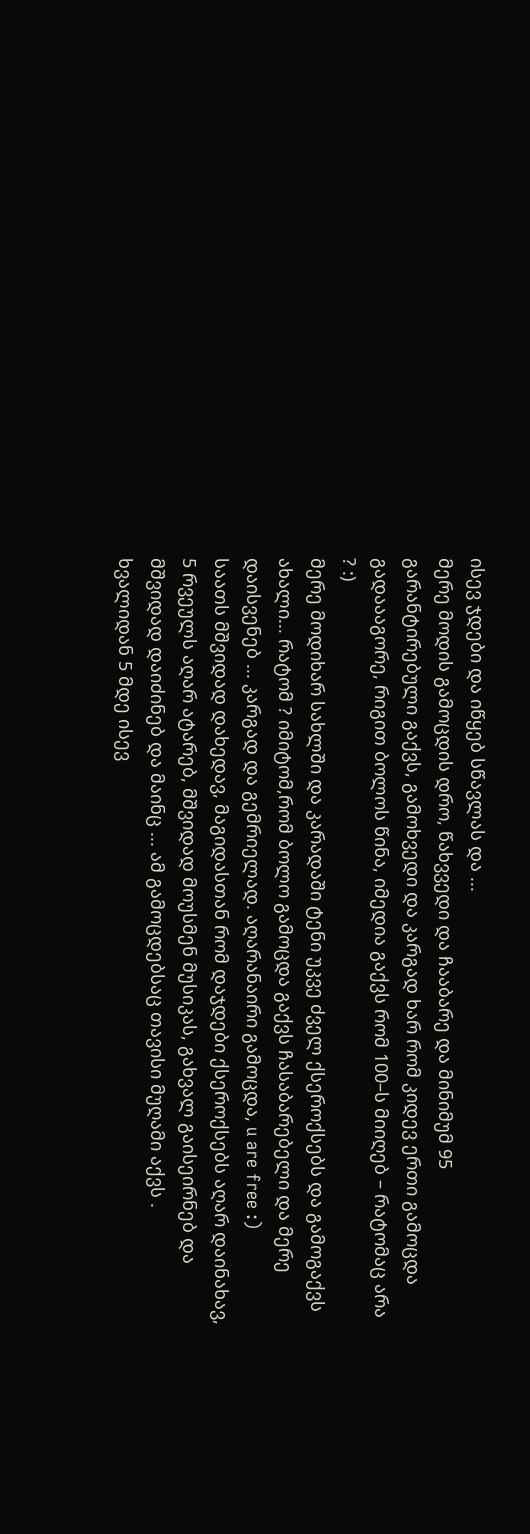ისევ ჯდები და იწყებ სწავლას და ...
მერე მოდის გამოცდის დრო, წახვვედი და ჩააბარე და მინიმუმ 95 გარანტირებული გაქვს, გამოხვედი და კარგად ხარ რომ კიდევ ერთი გამოცდა გადაააგორე, რიგით ბოლოს წინა, იმედია გაქვს რომ 100–ს მიიღებ – რატომაც არა ? :)
მერე მოდიხარ სახლში და კარადაში ტენი უკვე ძველ ქსეროქსებს და გამოგაქვს ახალი... რატომ ? იმიტომ,რომ ბოლო გამოცდა გაქვს ჩასაბარებელი და მერე დაისვენებ ... კარგად და გემრიელად. აღარანაირი გამოცდა, u are free :)
საათს მშვიდად დახედავ, მაგიდასთან რომ დაჯდები ქსეროქსებს აღარ დაინახავ, 5 რვეულს აღარ ატარებ, მშვიდად მოუსმენ მუსიკას, გახვალ გაისეირნებ და მშვიდად დაიძინებ და მაინც ... ამ გამოცდებსაც თავისი მუღამი აქვს .
ხვალიდან 5 მდე ისევ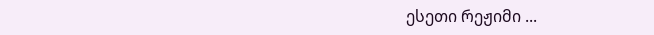ესეთი რეჟიმი ...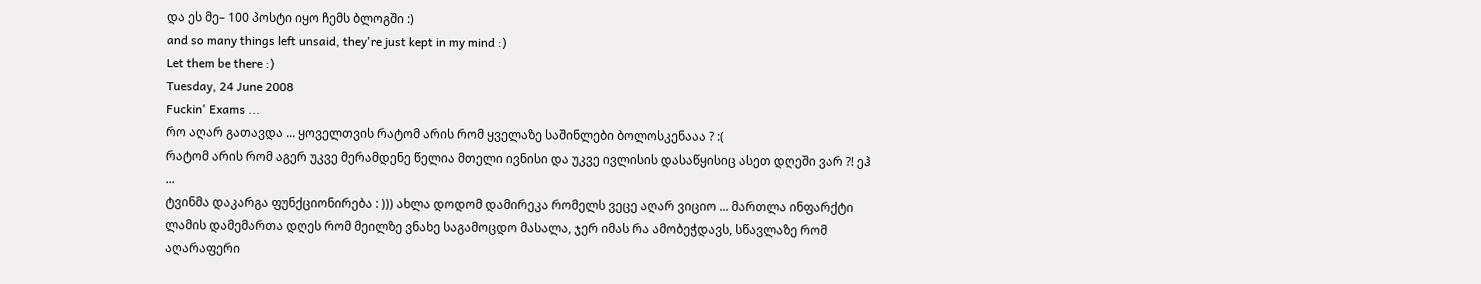და ეს მე– 100 პოსტი იყო ჩემს ბლოგში :)
and so many things left unsaid, they're just kept in my mind :)
Let them be there :)
Tuesday, 24 June 2008
Fuckin' Exams ...
რო აღარ გათავდა ... ყოველთვის რატომ არის რომ ყველაზე საშინლები ბოლოსკენააა ? :(
რატომ არის რომ აგერ უკვე მერამდენე წელია მთელი ივნისი და უკვე ივლისის დასაწყისიც ასეთ დღეში ვარ ?! ეჰ ...
ტვინმა დაკარგა ფუნქციონირება : ))) ახლა დოდომ დამირეკა რომელს ვეცე აღარ ვიციო ... მართლა ინფარქტი ლამის დამემართა დღეს რომ მეილზე ვნახე საგამოცდო მასალა, ჯერ იმას რა ამობეჭდავს, სწავლაზე რომ აღარაფერი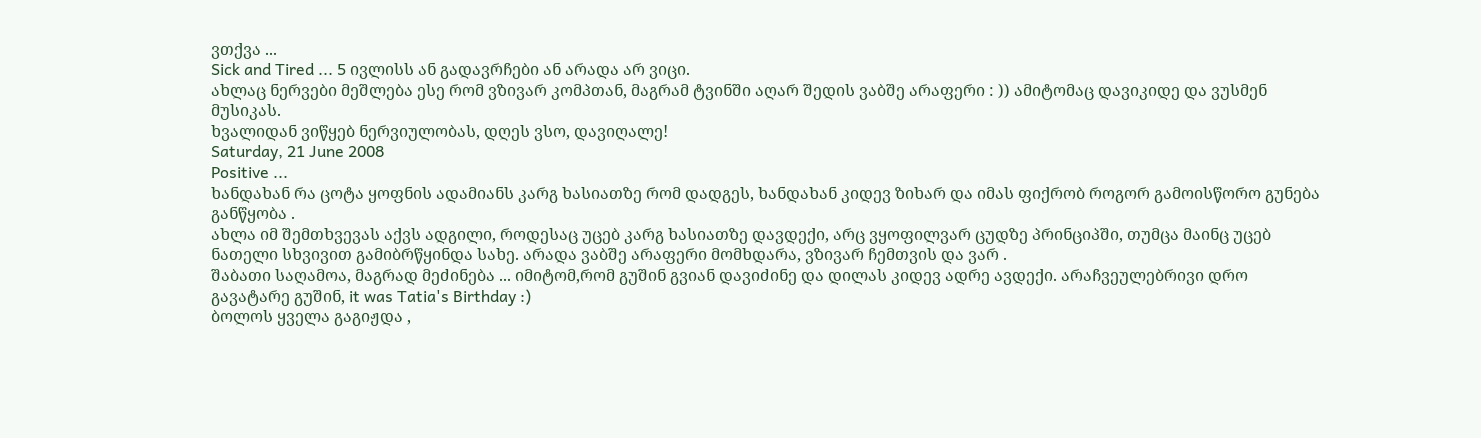ვთქვა ...
Sick and Tired ... 5 ივლისს ან გადავრჩები ან არადა არ ვიცი.
ახლაც ნერვები მეშლება ესე რომ ვზივარ კომპთან, მაგრამ ტვინში აღარ შედის ვაბშე არაფერი : )) ამიტომაც დავიკიდე და ვუსმენ მუსიკას.
ხვალიდან ვიწყებ ნერვიულობას, დღეს ვსო, დავიღალე!
Saturday, 21 June 2008
Positive ...
ხანდახან რა ცოტა ყოფნის ადამიანს კარგ ხასიათზე რომ დადგეს, ხანდახან კიდევ ზიხარ და იმას ფიქრობ როგორ გამოისწორო გუნება განწყობა .
ახლა იმ შემთხვევას აქვს ადგილი, როდესაც უცებ კარგ ხასიათზე დავდექი, არც ვყოფილვარ ცუდზე პრინციპში, თუმცა მაინც უცებ ნათელი სხვივით გამიბრწყინდა სახე. არადა ვაბშე არაფერი მომხდარა, ვზივარ ჩემთვის და ვარ .
შაბათი საღამოა, მაგრად მეძინება ... იმიტომ,რომ გუშინ გვიან დავიძინე და დილას კიდევ ადრე ავდექი. არაჩვეულებრივი დრო გავატარე გუშინ, it was Tatia's Birthday :)
ბოლოს ყველა გაგიჟდა ,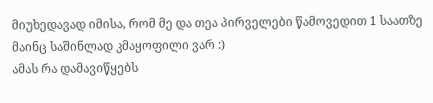მიუხედავად იმისა, რომ მე და თეა პირველები წამოვედით 1 საათზე მაინც საშინლად კმაყოფილი ვარ :)
ამას რა დამავიწყებს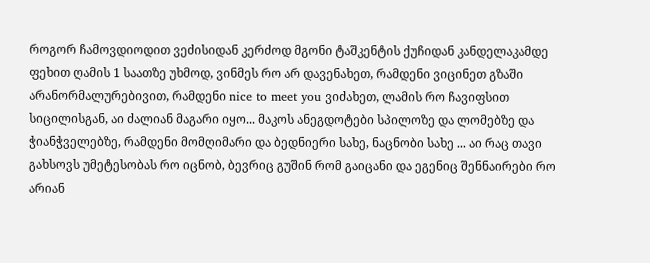როგორ ჩამოვდიოდით ვეძისიდან კერძოდ მგონი ტაშკენტის ქუჩიდან კანდელაკამდე ფეხით ღამის 1 საათზე უხმოდ, ვინმეს რო არ დავენახეთ, რამდენი ვიცინეთ გზაში არანორმალურებივით, რამდენი nice to meet you ვიძახეთ, ლამის რო ჩავიფსით სიცილისგან, აი ძალიან მაგარი იყო... მაკოს ანეგდოტები სპილოზე და ლომებზე და ჭიანჭველებზე, რამდენი მომღიმარი და ბედნიერი სახე, ნაცნობი სახე ... აი რაც თავი გახსოვს უმეტესობას რო იცნობ, ბევრიც გუშინ რომ გაიცანი და ეგენიც შენნაირები რო არიან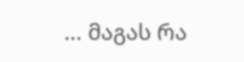... მაგას რა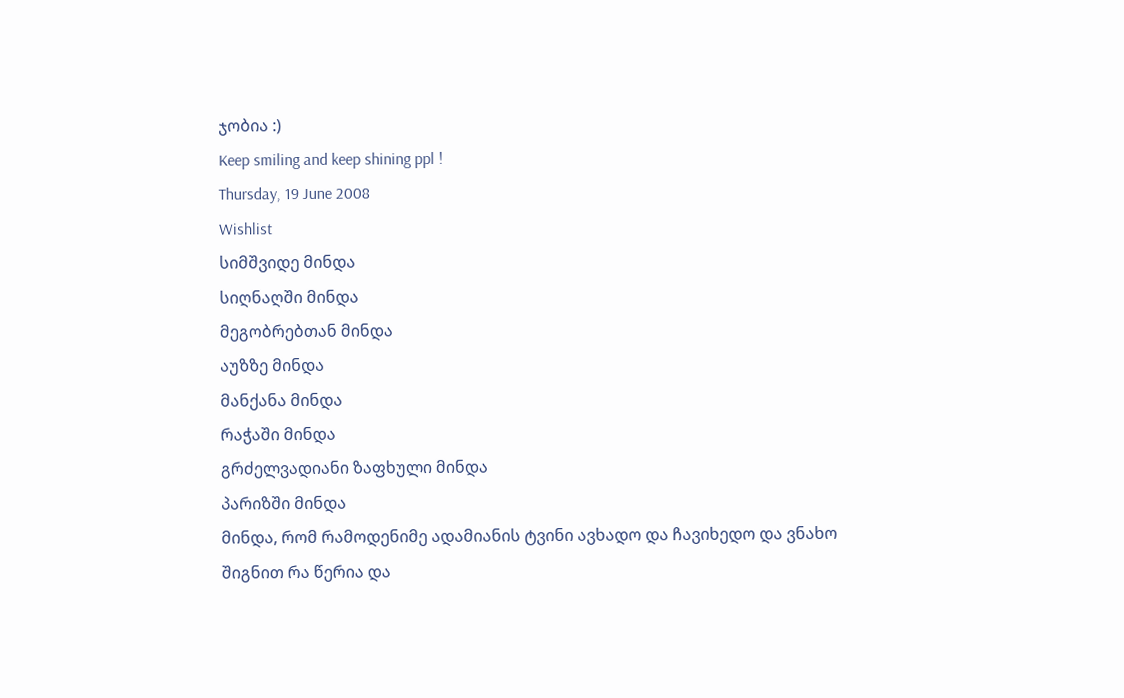ჯობია :)
Keep smiling and keep shining ppl !
Thursday, 19 June 2008
Wishlist
სიმშვიდე მინდა
სიღნაღში მინდა
მეგობრებთან მინდა
აუზზე მინდა
მანქანა მინდა
რაჭაში მინდა
გრძელვადიანი ზაფხული მინდა
პარიზში მინდა
მინდა, რომ რამოდენიმე ადამიანის ტვინი ავხადო და ჩავიხედო და ვნახო შიგნით რა წერია და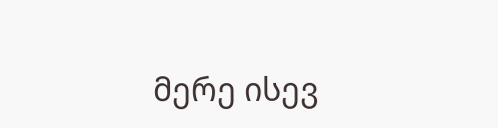მერე ისევ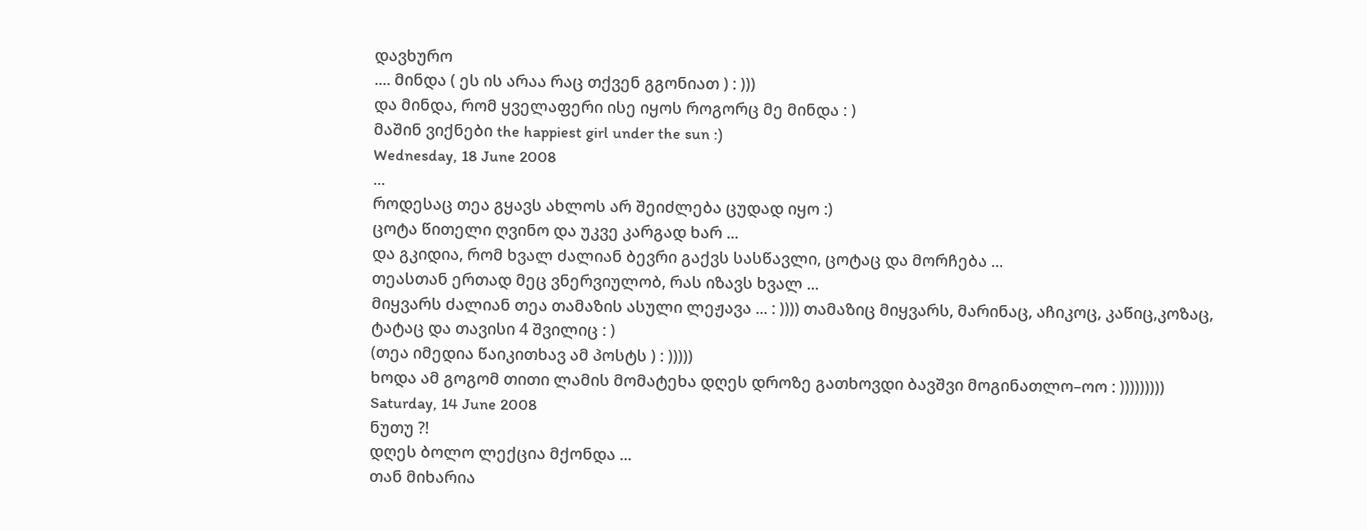დავხურო
.... მინდა ( ეს ის არაა რაც თქვენ გგონიათ ) : )))
და მინდა, რომ ყველაფერი ისე იყოს როგორც მე მინდა : )
მაშინ ვიქნები the happiest girl under the sun :)
Wednesday, 18 June 2008
...
როდესაც თეა გყავს ახლოს არ შეიძლება ცუდად იყო :)
ცოტა წითელი ღვინო და უკვე კარგად ხარ ...
და გკიდია, რომ ხვალ ძალიან ბევრი გაქვს სასწავლი, ცოტაც და მორჩება ...
თეასთან ერთად მეც ვნერვიულობ, რას იზავს ხვალ ...
მიყვარს ძალიან თეა თამაზის ასული ლეჟავა ... : )))) თამაზიც მიყვარს, მარინაც, აჩიკოც, კაწიც,კოზაც, ტატაც და თავისი 4 შვილიც : )
(თეა იმედია წაიკითხავ ამ პოსტს ) : )))))
ხოდა ამ გოგომ თითი ლამის მომატეხა დღეს დროზე გათხოვდი ბავშვი მოგინათლო–ოო : )))))))))
Saturday, 14 June 2008
ნუთუ ?!
დღეს ბოლო ლექცია მქონდა ...
თან მიხარია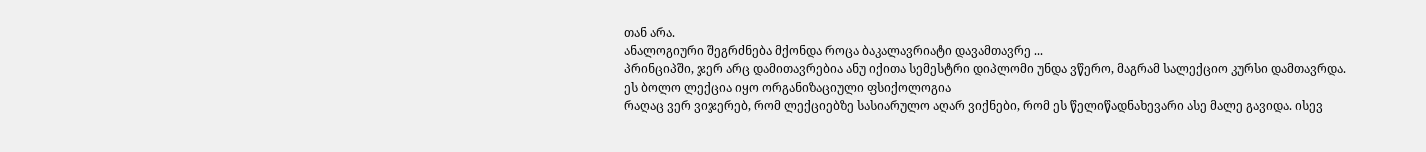თან არა.
ანალოგიური შეგრძნება მქონდა როცა ბაკალავრიატი დავამთავრე ...
პრინციპში, ჯერ არც დამითავრებია ანუ იქითა სემესტრი დიპლომი უნდა ვწერო, მაგრამ სალექციო კურსი დამთავრდა.
ეს ბოლო ლექცია იყო ორგანიზაციული ფსიქოლოგია
რაღაც ვერ ვიჯერებ, რომ ლექციებზე სასიარულო აღარ ვიქნები, რომ ეს წელიწადნახევარი ასე მალე გავიდა. ისევ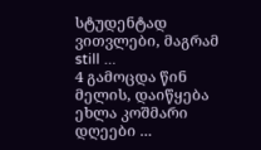სტუდენტად ვითვლები, მაგრამ still ...
4 გამოცდა წინ მელის, დაიწყება ეხლა კოშმარი დღეები ...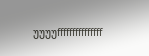უუუუfffffffffffffff